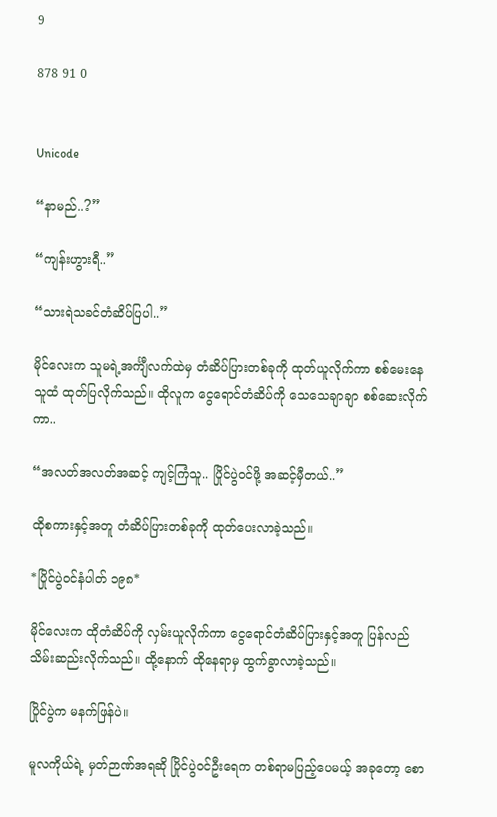9

878 91 0


Unicode

“နာမည်..?”

“ကျန်းဟွားရီ..”

“သားရဲသခင်တံဆိပ်ပြပါ..”

မိုင်လေးက သူမရဲ့အင်္ကျီလက်ထဲမှ တံဆိပ်ပြားတစ်ခုကို ထုတ်ယူလိုက်ကာ စစ်မေးနေသူထံ ထုတ်ပြလိုက်သည်။ ထိုလူက ငွေရောင်တံဆိပ်ကို သေသေချာချာ စစ်ဆေးလိုက်ကာ..

“အလတ်အလတ်အဆင့် ကျင့်ကြံသူ.. ပြိုင်ပွဲဝင်ဖို့ အဆင့်မှီတယ်..”

ထိုစကားနှင့်အတူ တံဆိပ်ပြားတစ်ခုကို ထုတ်ပေးလာခဲ့သည်။

*ပြိုင်ပွဲဝင်နံပါတ် ၁၉၈*

မိုင်လေးက ထိုတံဆိပ်ကို လှမ်းယူလိုက်ကာ ငွေရောင်တံဆိပ်ပြားနှင့်အတူ ပြန်လည်သိမ်းဆည်းလိုက်သည်။ ထို့နောက် ထိုနေရာမှ ထွက်ခွာလာခဲ့သည်။

ပြိုင်ပွဲက မနက်ဖြန်ပဲ။

မူလကိုယ်ရဲ့ မှတ်ဉာဏ်အရဆို ပြိုင်ပွဲဝင်ဦးရေက တစ်ရာမပြည့်ပေမယ့် အခုတော့ စော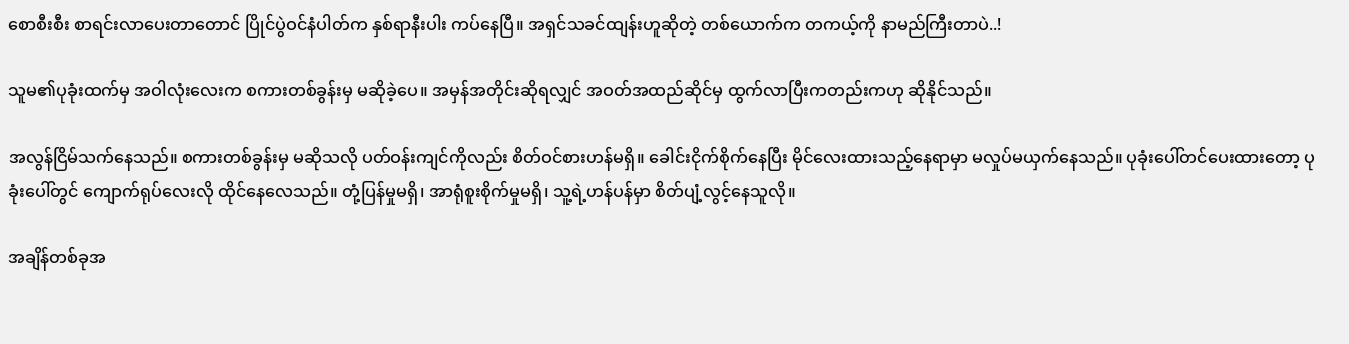စောစီးစီး စာရင်းလာပေးတာတောင် ပြိုင်ပွဲဝင်နံပါတ်က နှစ်ရာနီးပါး ကပ်နေပြီ။ အရှင်သခင်ထျန်းဟူဆိုတဲ့ တစ်ယောက်က တကယ့်ကို နာမည်ကြီးတာပဲ..!

သူမ၏ပုခုံးထက်မှ အဝါလုံးလေးက စကားတစ်ခွန်းမှ မဆိုခဲ့ပေ။ အမှန်အတိုင်းဆိုရလျှင် အဝတ်အထည်ဆိုင်မှ ထွက်လာပြီးကတည်းကဟု ဆိုနိုင်သည်။

အလွန်ငြိမ်သက်နေသည်။ စကားတစ်ခွန်းမှ မဆိုသလို ပတ်ဝန်းကျင်ကိုလည်း စိတ်ဝင်စားဟန်မရှိ။ ခေါင်းငိုက်စိုက်နေပြီး မိုင်လေးထားသည့်နေရာမှာ မလှုပ်မယှက်နေသည်။ ပုခုံးပေါ်တင်ပေးထားတော့ ပုခုံးပေါ်တွင် ကျောက်ရုပ်လေးလို ထိုင်နေလေသည်။ တုံ့ပြန်မှုမရှိ၊ အာရုံစူးစိုက်မှုမရှိ၊ သူ့ရဲ့ဟန်ပန်မှာ စိတ်ပျံ့လွင့်နေသူလို။

အချိန်တစ်ခုအ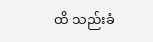ထိ သည်းခံ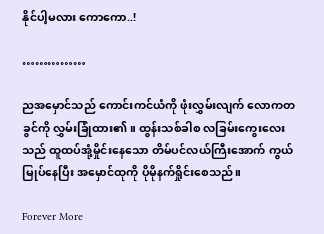နိုင်ပါ့မလား ကောကော..!

……………

ညအမှောင်သည် ကောင်းကင်ယံကို ဖုံးလွှမ်းလျက် လောကတခွင်ကို လွှမ်းခြုံထား၏။ ထွန်းသစ်ခါစ လခြမ်းကွေးလေးသည် ထူထပ်အုံ့မှိုင်းနေသော တိမ်ပင်လယ်ကြီးအောက် ကွယ်မြုပ်နေပြီး အမှောင်ထုကို ပိုမိုနက်ရှိုင်းစေသည်။

Forever More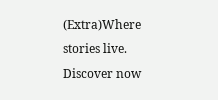(Extra)Where stories live. Discover now